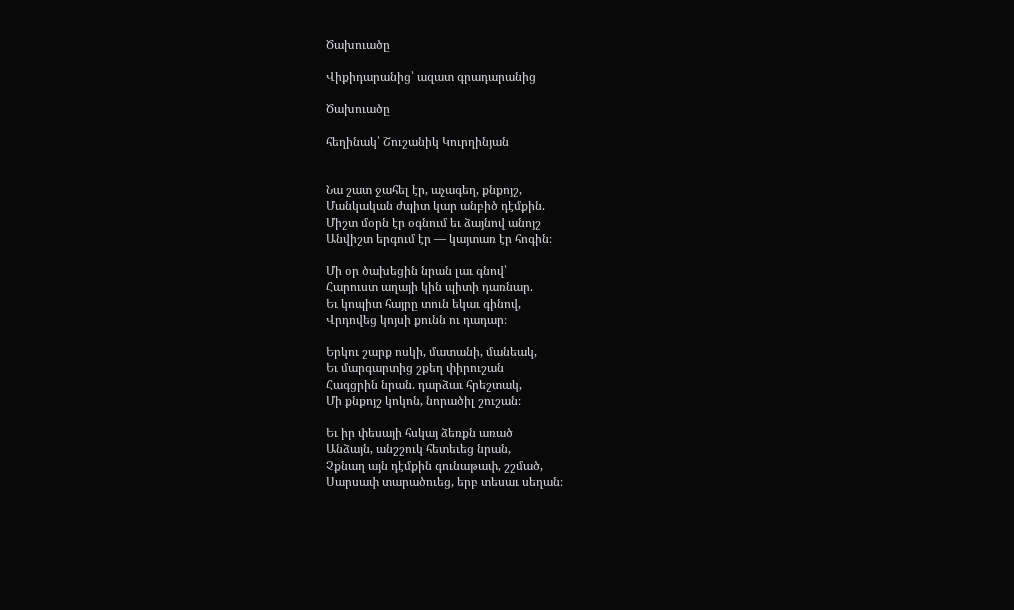Ծախուածը

Վիքիդարանից՝ ազատ գրադարանից

Ծախուածը

հեղինակ՝ Շուշանիկ Կուրղինյան


Նա շատ ջահել էր, աչագեղ, քնքոյշ,
Մանկական ժպիտ կար անբիծ դէմքին.
Միշտ մօրն էր օգնում եւ ձայնով անոյշ
Անվիշտ երգում էր ― կայտառ էր հոգին։

Մի օր ծախեցին նրան լաւ գնով՝
Հարուստ աղայի կին պիտի դառնար.
Եւ կոպիտ հայրը տուն եկաւ գինով,
Վրդովեց կոյսի քունն ու դադար։

Երկու շարք ոսկի, մատանի, մանեակ,
Եւ մարգարտից շքեղ փիրուշան
Հագցրին նրան. դարձաւ հրեշտակ,
Մի քնքոյշ կոկոն, նորածիլ շուշան։

Եւ իր փեսայի հսկայ ձեռքն առած
Անձայն, անշշուկ հետեւեց նրան,
Չքնաղ այն դէմքին գունաթափ, շշմած,
Սարսափ տարածուեց, երբ տեսաւ սեղան։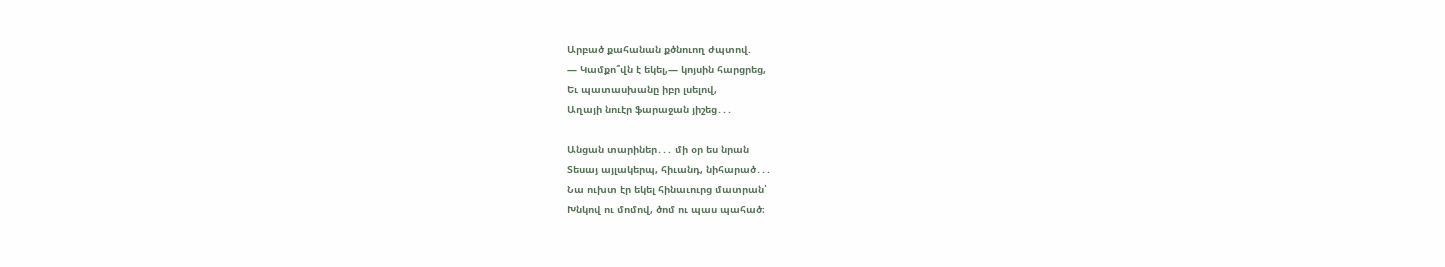Արբած քահանան քծնուող ժպտով.
― Կամքո՞վն է եկել,― կոյսին հարցրեց,
Եւ պատասխանը իբր լսելով,
Աղայի նուէր ֆարաջան յիշեց․․․

Անցան տարիներ․․․ մի օր ես նրան
Տեսայ այլակերպ, հիւանդ, նիհարած․․․
Նա ուխտ էր եկել հինաւուրց մատրան՝
Խնկով ու մոմով, ծոմ ու պաս պահած։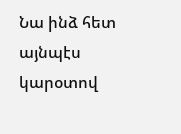Նա ինձ հետ այնպէս կարօտով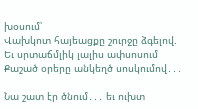խօսում՝
Վախկոտ հայեացքը շուրջը ձգելով.
Եւ սրտաճմլիկ լալիս ափսոսում
Քաշած օրերը անկեղծ սոսկումով․․․

Նա շատ էր ծնում․․․ եւ ուխտ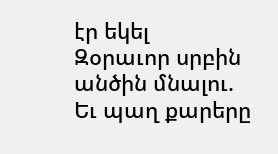էր եկել
Զօրաւոր սրբին անծին մնալու.
Եւ պաղ քարերը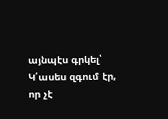այնպէս գրկել՝
Կ՛ասես զգում էր, որ չէ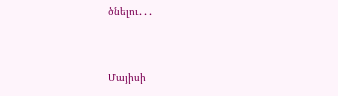ծնելու․․․


Մայիսի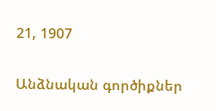21, 1907

Անձնական գործիքներ